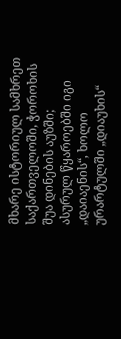მხარე ისტორიულ სამხრეთ საქართველოში, ჭოროხის შუა დინების აუზში; ასურულ წყაროებში იგი „დაიაენის“, ხოლო ურარტულში „დიაუხის“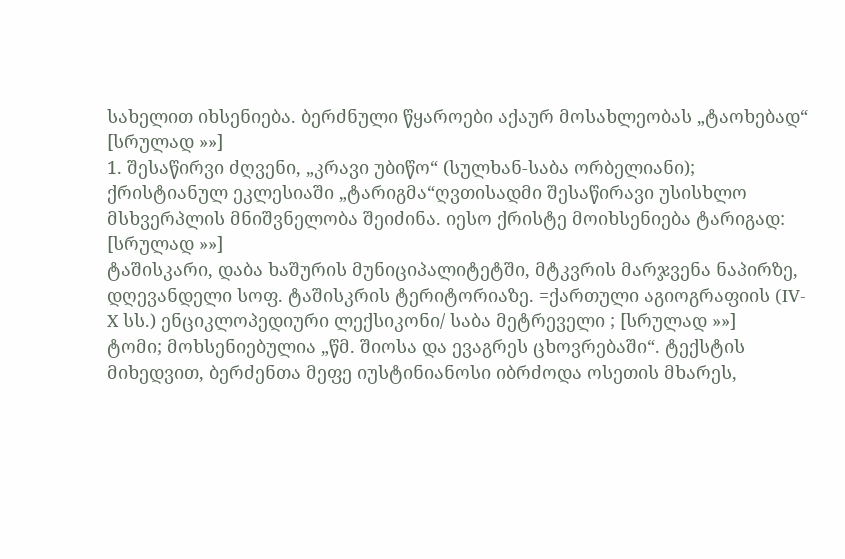სახელით იხსენიება. ბერძნული წყაროები აქაურ მოსახლეობას „ტაოხებად“ [სრულად »»]
1. შესაწირვი ძღვენი, „კრავი უბიწო“ (სულხან-საბა ორბელიანი); ქრისტიანულ ეკლესიაში „ტარიგმა“ღვთისადმი შესაწირავი უსისხლო მსხვერპლის მნიშვნელობა შეიძინა. იესო ქრისტე მოიხსენიება ტარიგად: [სრულად »»]
ტაშისკარი, დაბა ხაშურის მუნიციპალიტეტში, მტკვრის მარჯვენა ნაპირზე, დღევანდელი სოფ. ტაშისკრის ტერიტორიაზე. =ქართული აგიოგრაფიის (IV-X სს.) ენციკლოპედიური ლექსიკონი/ საბა მეტრეველი ; [სრულად »»]
ტომი; მოხსენიებულია „წმ. შიოსა და ევაგრეს ცხოვრებაში“. ტექსტის მიხედვით, ბერძენთა მეფე იუსტინიანოსი იბრძოდა ოსეთის მხარეს,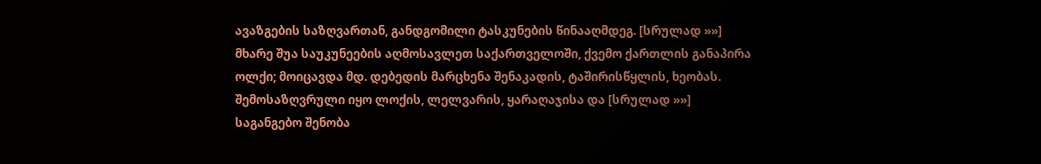ავაზგების საზღვართან, განდგომილი ტასკუნების წინააღმდეგ. [სრულად »»]
მხარე შუა საუკუნეების აღმოსავლეთ საქართველოში, ქვემო ქართლის განაპირა ოლქი; მოიცავდა მდ. დებედის მარცხენა შენაკადის, ტაშირისწყლის, ხეობას. შემოსაზღვრული იყო ლოქის, ლელვარის, ყარაღაჯისა და [სრულად »»]
საგანგებო შენობა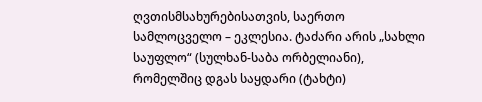ღვთისმსახურებისათვის, საერთო სამლოცველო – ეკლესია. ტაძარი არის „სახლი საუფლო“ (სულხან-საბა ორბელიანი), რომელშიც დგას საყდარი (ტახტი)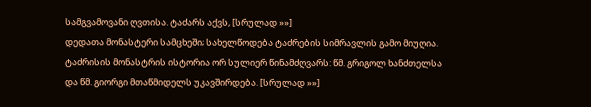სამგვამოვანი ღვთისა. ტაძარს აქვს, [სრულად »»]
დედათა მონასტერი სამცხეში; სახელწოდება ტაძრების სიმრავლის გამო მიუღია. ტაძრისის მონასტრის ისტორია ორ სულიერ წინამძღვარს: წმ. გრიგოლ ხანძთელსა და წმ. გიორგი მთაწმიდელს უკავშირდება. [სრულად »»]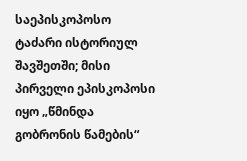საეპისკოპოსო ტაძარი ისტორიულ შავშეთში; მისი პირველი ეპისკოპოსი იყო „წმინდა გობრონის წამების“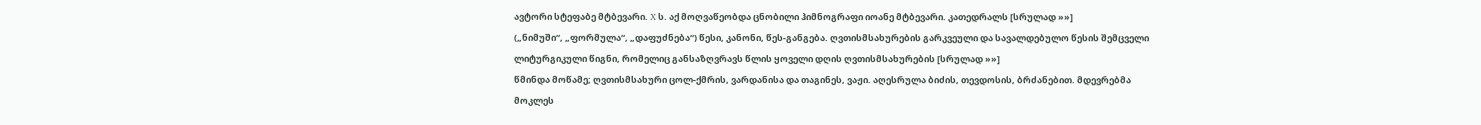ავტორი სტეფაბე მტბევარი. X ს. აქ მოღვაწეობდა ცნობილი ჰიმნოგრაფი იოანე მტბევარი. კათედრალს [სრულად »»]
(„ნიმუში“, „ფორმულა“, „დაფუძნება“) წესი, კანონი, წეს-განგება. ღვთისმსახურების გარკვეული და სავალდებულო წესის შემცველი ლიტურგიკული წიგნი, რომელიც განსაზღვრავს წლის ყოველი დღის ღვთისმსახურების [სრულად »»]
წმინდა მოწამე; ღვთისმსახური ცოლ-ქმრის, ვარდანისა და თაგინეს, ვაჟი. აღესრულა ბიძის, თევდოსის, ბრძანებით. მდევრებმა მოკლეს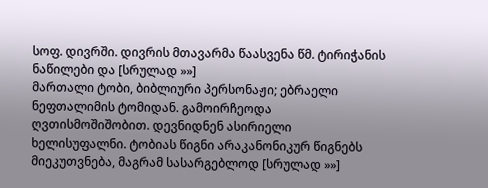სოფ. დივრში. დივრის მთავარმა წაასვენა წმ. ტირიჭანის ნაწილები და [სრულად »»]
მართალი ტობი, ბიბლიური პერსონაჟი; ებრაელი ნეფთალიმის ტომიდან. გამოირჩეოდა ღვთისმოშიშობით. დევნიდნენ ასირიელი ხელისუფალნი. ტობიას წიგნი არაკანონიკურ წიგნებს მიეკუთვნება, მაგრამ სასარგებლოდ [სრულად »»]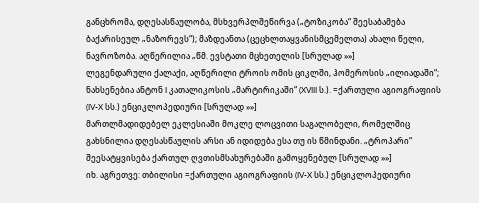განცხრომა, დღესასწაულობა, მსხვერპლშეწირვა („ტოზიკობა“ შეესაბამება ბაქარისეულ „ნაზორევს“); მაზდეანთა (ცეცხლთაყვანისმცემელთა) ახალი წელი, ნავროზობა. აღწერილია „წმ. ევსტათი მცხეთელის [სრულად »»]
ლეგენდარული ქალაქი, აღწერილი ტროის ომის ციკლში, ჰომეროსის „ილიადაში“; ნახსენებია ანტონ I კათალიკოსის „მარტირიკაში“ (XVIII ს.). =ქართული აგიოგრაფიის (IV-X სს.) ენციკლოპედიური [სრულად »»]
მართლმადიდებელ ეკლესიაში მოკლე ლოცვითი საგალობელი, რომელშიც გახსნილია დღესასწაულის არსი ან იდიდება ესა თუ ის წმინდანი. „ტროპარი“ შეესატყვისება ქართულ ღვთისმსახურებაში გამოყენებულ [სრულად »»]
იხ. აგრეთვე: თბილისი =ქართული აგიოგრაფიის (IV-X სს.) ენციკლოპედიური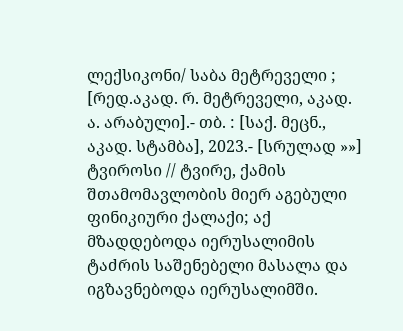ლექსიკონი/ საბა მეტრეველი ; [რედ.აკად. რ. მეტრეველი, აკად. ა. არაბული].- თბ. : [საქ. მეცნ., აკად. სტამბა], 2023.- [სრულად »»]
ტვიროსი // ტვირე, ქამის შთამომავლობის მიერ აგებული ფინიკიური ქალაქი; აქ მზადდებოდა იერუსალიმის ტაძრის საშენებელი მასალა და იგზავნებოდა იერუსალიმში.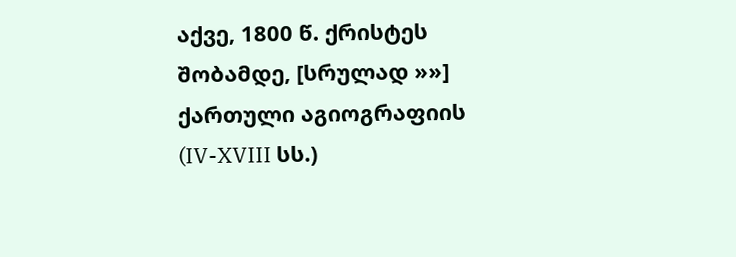აქვე, 1800 წ. ქრისტეს შობამდე, [სრულად »»]
ქართული აგიოგრაფიის (IV-XVIII სს.)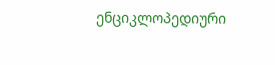ენციკლოპედიური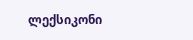ლექსიკონი